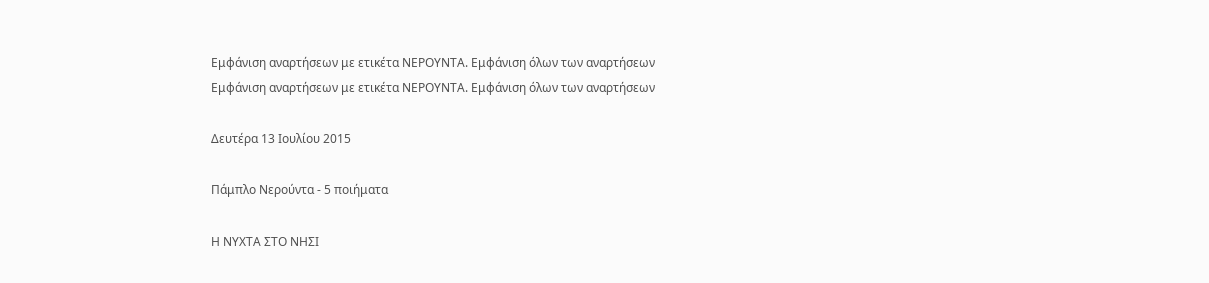Εμφάνιση αναρτήσεων με ετικέτα ΝΕΡΟΥΝΤΑ. Εμφάνιση όλων των αναρτήσεων
Εμφάνιση αναρτήσεων με ετικέτα ΝΕΡΟΥΝΤΑ. Εμφάνιση όλων των αναρτήσεων

Δευτέρα 13 Ιουλίου 2015

Πάμπλο Νερούντα - 5 ποιήματα

Η ΝΥΧΤΑ ΣΤΟ ΝΗΣΙ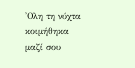'Ολη τη νύχτα κοιμήθηκα μαζί σου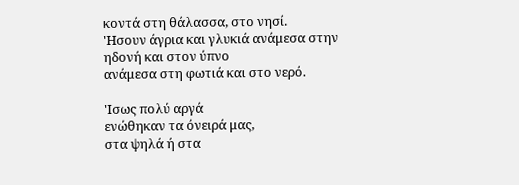κοντά στη θάλασσα, στο νησί.
'Ησουν άγρια και γλυκιά ανάμεσα στην ηδονή και στον ύπνο
ανάμεσα στη φωτιά και στο νερό.

'Ισως πολύ αργά
ενώθηκαν τα όνειρά μας,
στα ψηλά ή στα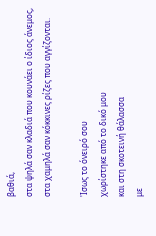βαθιά,
στα ψηλά σαν κλαδιά που κουνάει ο ίδιος άνεμος,
στα χαμηλά σαν κόκκινες ρίζες που αγγίζονται.

'Ισως το όνειρό σου
χωρίστηκε από το δικό μου
και στη σκοτεινή θάλασσα
με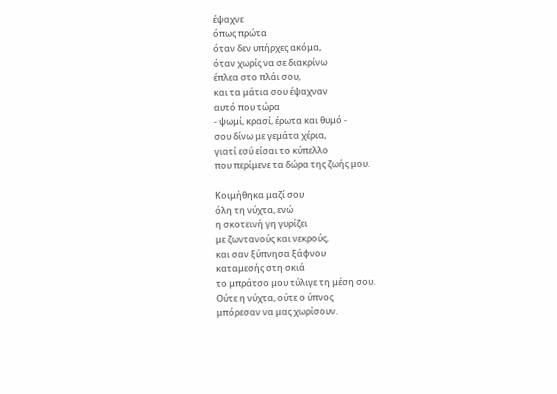έψαχνε
όπως πρώτα
όταν δεν υπήρχες ακόμα,
όταν χωρίς να σε διακρίνω
έπλεα στο πλάι σου,
και τα μάτια σου έψαχναν
αυτό που τώρα
- ψωμί, κρασί, έρωτα και θυμό -
σου δίνω με γεμάτα χέρια,
γιατί εσύ είσαι το κύπελλο
που περίμενε τα δώρα της ζωής μου.

Κοιμήθηκα μαζί σου
όλη τη νύχτα, ενώ
η σκοτεινή γη γυρίζει
με ζωντανούς και νεκρούς,
και σαν ξύπνησα ξάφνου
καταμεσής στη σκιά
το μπράτσο μου τύλιγε τη μέση σου.
Ούτε η νύχτα, ούτε ο ύπνος
μπόρεσαν να μας χωρίσουν.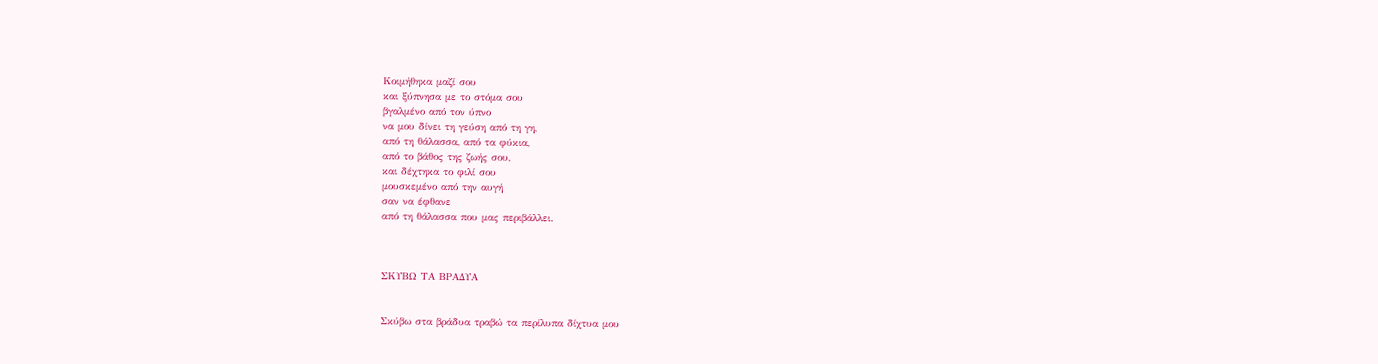Κοιμήθηκα μαζί σου
και ξύπνησα με το στόμα σου
βγαλμένο από τον ύπνο
να μου δίνει τη γεύση από τη γη,
από τη θάλασσα, από τα φύκια,
από το βάθος της ζωής σου,
και δέχτηκα το φιλί σου
μουσκεμένο από την αυγή
σαν να έφθανε
από τη θάλασσα που μας περιβάλλει.



ΣΚΥΒΩ ΤΑ ΒΡΑΔΥΑ


Σκύβω στα βράδυα τραβώ τα περίλυπα δίχτυα μου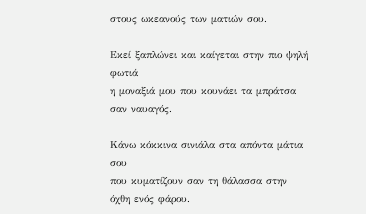στους ωκεανούς των ματιών σου.

Εκεί ξαπλώνει και καίγεται στην πιο ψηλή φωτιά
η μοναξιά μου που κουνάει τα μπράτσα σαν ναυαγός.

Κάνω κόκκινα σινιάλα στα απόντα μάτια σου
που κυματίζουν σαν τη θάλασσα στην όχθη ενός φάρου.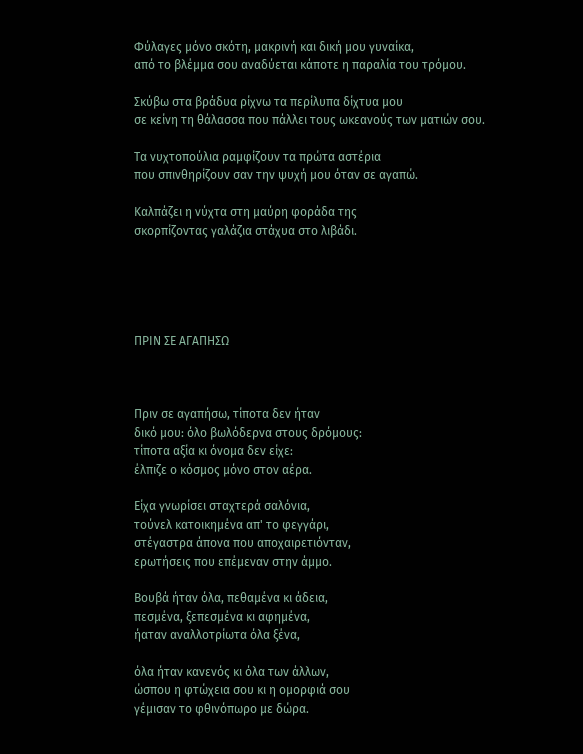Φύλαγες μόνο σκότη, μακρινή και δική μου γυναίκα,
από το βλέμμα σου αναδύεται κάποτε η παραλία του τρόμου.

Σκύβω στα βράδυα ρίχνω τα περίλυπα δίχτυα μου
σε κείνη τη θάλασσα που πάλλει τους ωκεανούς των ματιών σου.

Τα νυχτοπούλια ραμφίζουν τα πρώτα αστέρια
που σπινθηρίζουν σαν την ψυχή μου όταν σε αγαπώ.

Καλπάζει η νύχτα στη μαύρη φοράδα της
σκορπίζοντας γαλάζια στάχυα στο λιβάδι.





ΠΡΙΝ ΣΕ ΑΓΑΠΗΣΩ



Πριν σε αγαπήσω, τίποτα δεν ήταν
δικό μου: όλο βωλόδερνα στους δρόμους:
τίποτα αξία κι όνομα δεν είχε:
έλπιζε ο κόσμος μόνο στον αέρα.

Είχα γνωρίσει σταχτερά σαλόνια,
τούνελ κατοικημένα απ' το φεγγάρι,
στέγαστρα άπονα που αποχαιρετιόνταν,
ερωτήσεις που επέμεναν στην άμμο.

Βουβά ήταν όλα, πεθαμένα κι άδεια,
πεσμένα, ξεπεσμένα κι αφημένα,
ήαταν αναλλοτρίωτα όλα ξένα,

όλα ήταν κανενός κι όλα των άλλων,
ώσπου η φτώχεια σου κι η ομορφιά σου
γέμισαν το φθινόπωρο με δώρα.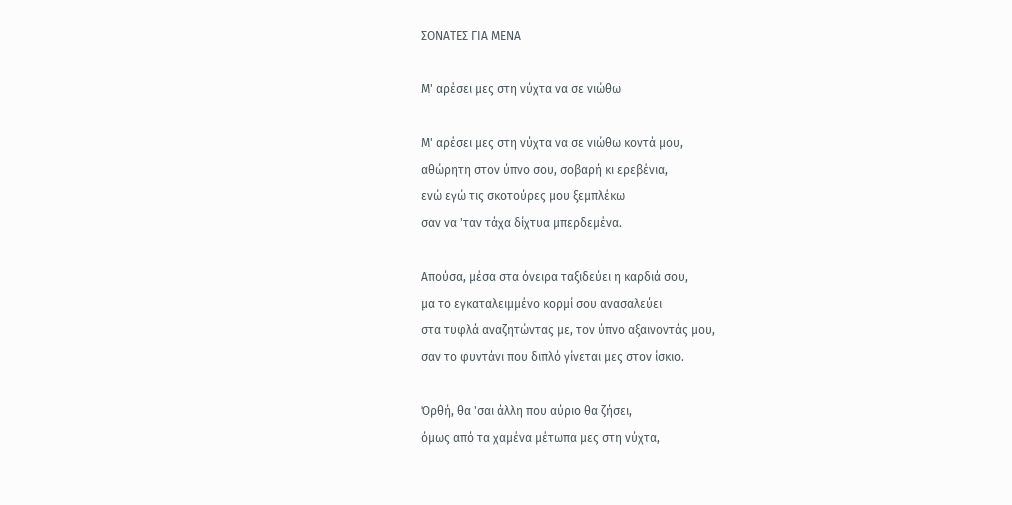ΣΟΝΑΤΕΣ ΓΙΑ ΜΕΝΑ

Μ' αρέσει μες στη νύχτα να σε νιώθω

Μ' αρέσει μες στη νύχτα να σε νιώθω κοντά μου,
αθώρητη στον ύπνο σου, σοβαρή κι ερεβένια,
ενώ εγώ τις σκοτούρες μου ξεμπλέκω
σαν να 'ταν τάχα δίχτυα μπερδεμένα.

Απούσα, μέσα στα όνειρα ταξιδεύει η καρδιά σου,
μα το εγκαταλειμμένο κορμί σου ανασαλεύει
στα τυφλά αναζητώντας με, τον ύπνο αξαινοντάς μου,
σαν το φυντάνι που διπλό γίνεται μες στον ίσκιο.

Όρθή, θα 'σαι άλλη που αύριο θα ζήσει,
όμως από τα χαμένα μέτωπα μες στη νύχτα,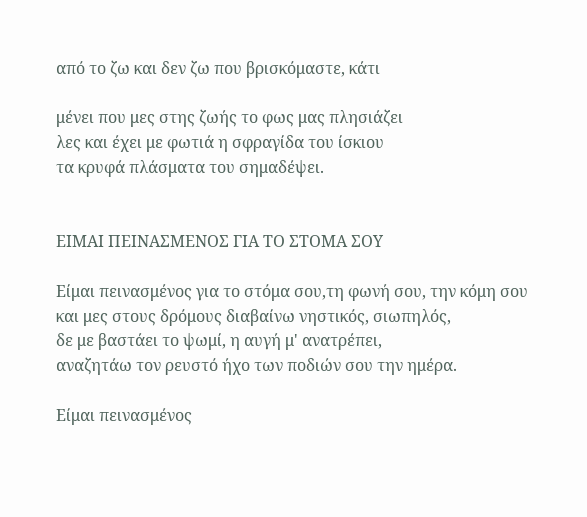από το ζω και δεν ζω που βρισκόμαστε, κάτι

μένει που μες στης ζωής το φως μας πλησιάζει
λες και έχει με φωτιά η σφραγίδα του ίσκιου
τα κρυφά πλάσματα του σημαδέψει.


ΕΙΜΑΙ ΠΕΙΝΑΣΜΕΝΟΣ ΓΙΑ ΤΟ ΣΤΟΜΑ ΣΟΥ

Είμαι πεινασμένος για το στόμα σου,τη φωνή σου, την κόμη σου
και μες στους δρόμους διαβαίνω νηστικός, σιωπηλός,
δε με βαστάει το ψωμί, η αυγή μ' ανατρέπει,
αναζητάω τον ρευστό ήχο των ποδιών σου την ημέρα.

Είμαι πεινασμένος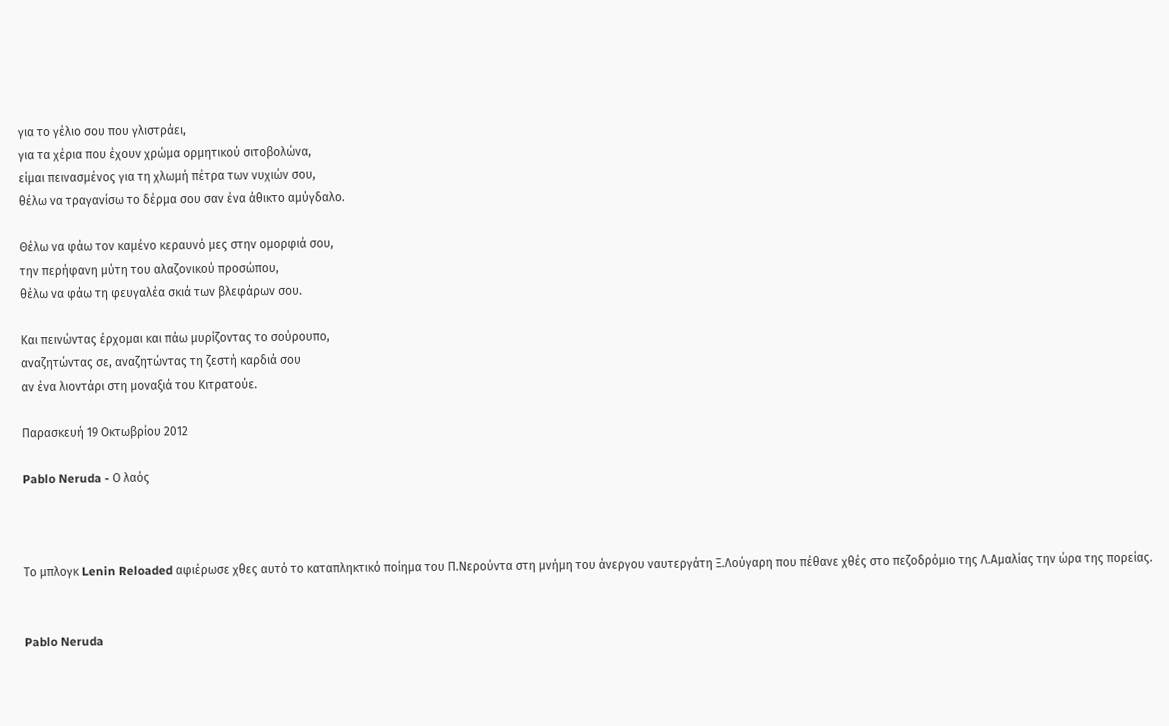για το γέλιο σου που γλιστράει,
για τα χέρια που έχουν χρώμα ορμητικού σιτοβολώνα,
είμαι πεινασμένος για τη χλωμή πέτρα των νυχιών σου,
θέλω να τραγανίσω το δέρμα σου σαν ένα άθικτο αμύγδαλο.

Θέλω να φάω τον καμένο κεραυνό μες στην ομορφιά σου,
την περήφανη μύτη του αλαζονικού προσώπου,
θέλω να φάω τη φευγαλέα σκιά των βλεφάρων σου.

Και πεινώντας έρχομαι και πάω μυρίζοντας το σούρουπο,
αναζητώντας σε, αναζητώντας τη ζεστή καρδιά σου
αν ένα λιοντάρι στη μοναξιά του Κιτρατούε.

Παρασκευή 19 Οκτωβρίου 2012

Pablo Neruda - Ο λαός



Το μπλογκ Lenin Reloaded αφιέρωσε χθες αυτό το καταπληκτικό ποίημα του Π.Νερούντα στη μνήμη του άνεργου ναυτεργάτη Ξ.Λούγαρη που πέθανε χθές στο πεζοδρόμιο της Λ.Αμαλίας την ώρα της πορείας.


Pablo Neruda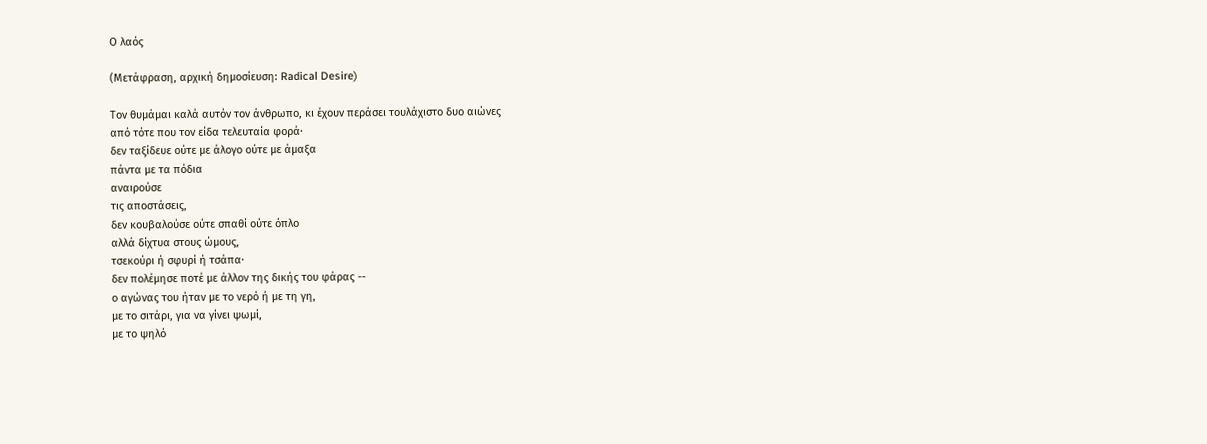Ο λαός

(Μετάφραση, αρχική δημοσίευση: Radical Desire)

Τον θυμάμαι καλά αυτόν τον άνθρωπο, κι έχουν περάσει τουλάχιστο δυο αιώνες
από τότε που τον είδα τελευταία φορά·
δεν ταξίδευε ούτε με άλογο ούτε με άμαξα
πάντα με τα πόδια
αναιρούσε
τις αποστάσεις,
δεν κουβαλούσε ούτε σπαθί ούτε όπλο
αλλά δίχτυα στους ώμους,
τσεκούρι ή σφυρί ή τσάπα·
δεν πολέμησε ποτέ με άλλον της δικής του φάρας --
ο αγώνας του ήταν με το νερό ή με τη γη,
με το σιτάρι, για να γίνει ψωμί,
με το ψηλό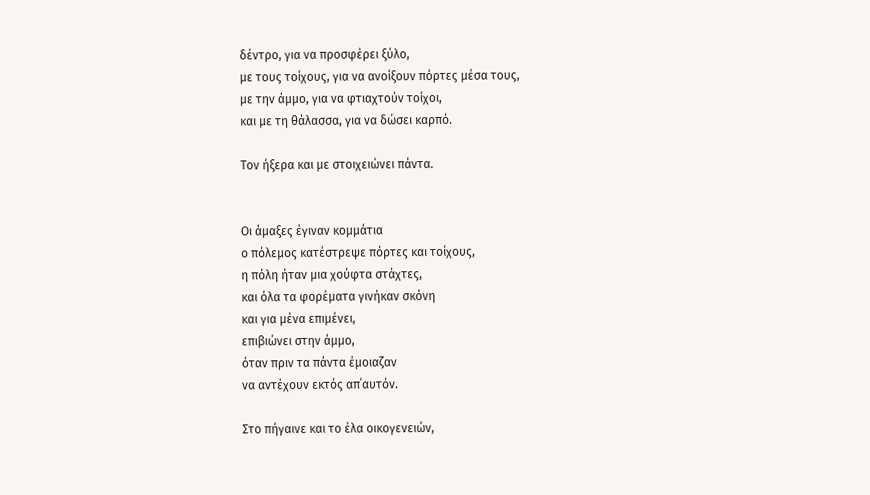δέντρο, για να προσφέρει ξύλο,
με τους τοίχους, για να ανοίξουν πόρτες μέσα τους,
με την άμμο, για να φτιαχτούν τοίχοι,
και με τη θάλασσα, για να δώσει καρπό.

Τον ήξερα και με στοιχειώνει πάντα.


Οι άμαξες έγιναν κομμάτια
ο πόλεμος κατέστρεψε πόρτες και τοίχους,
η πόλη ήταν μια χούφτα στάχτες,
και όλα τα φορέματα γινήκαν σκόνη
και για μένα επιμένει,
επιβιώνει στην άμμο,
όταν πριν τα πάντα έμοιαζαν
να αντέχουν εκτός απ΄αυτόν.

Στο πήγαινε και το έλα οικογενειών,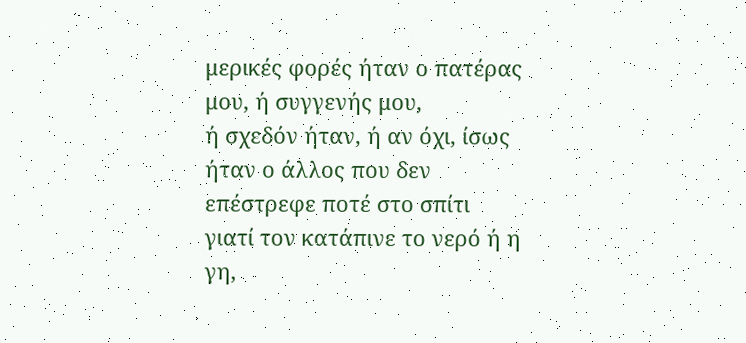μερικές φορές ήταν ο πατέρας μου, ή συγγενής μου,
ή σχεδόν ήταν, ή αν όχι, ίσως
ήταν ο άλλος που δεν επέστρεφε ποτέ στο σπίτι
γιατί τον κατάπινε το νερό ή η γη,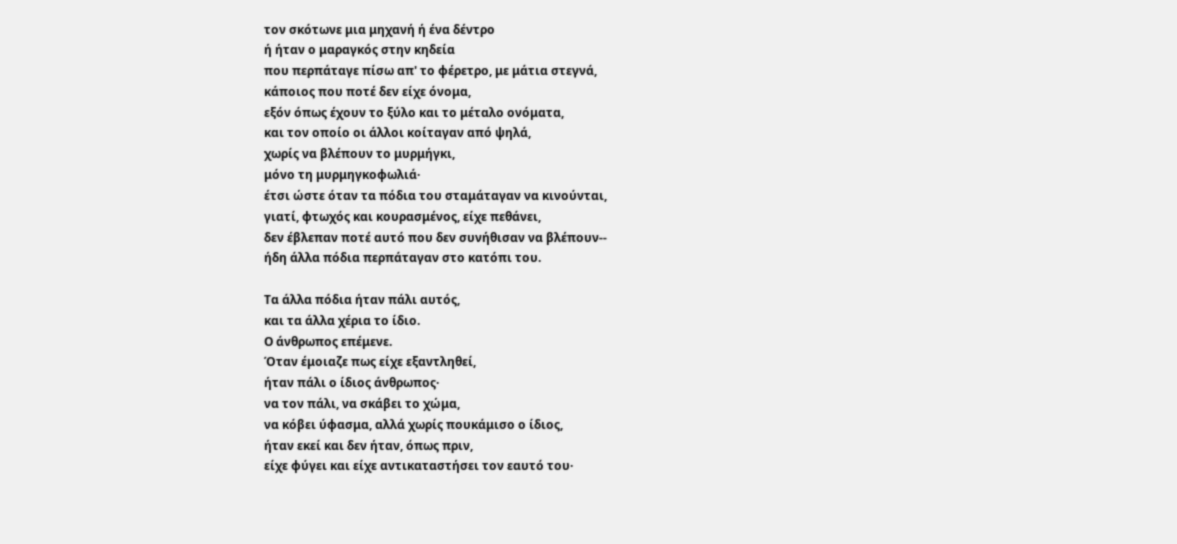τον σκότωνε μια μηχανή ή ένα δέντρο
ή ήταν ο μαραγκός στην κηδεία
που περπάταγε πίσω απ' το φέρετρο, με μάτια στεγνά,
κάποιος που ποτέ δεν είχε όνομα,
εξόν όπως έχουν το ξύλο και το μέταλο ονόματα,
και τον οποίο οι άλλοι κοίταγαν από ψηλά,
χωρίς να βλέπουν το μυρμήγκι,
μόνο τη μυρμηγκοφωλιά·
έτσι ώστε όταν τα πόδια του σταμάταγαν να κινούνται,
γιατί, φτωχός και κουρασμένος, είχε πεθάνει,
δεν έβλεπαν ποτέ αυτό που δεν συνήθισαν να βλέπουν--
ήδη άλλα πόδια περπάταγαν στο κατόπι του.

Τα άλλα πόδια ήταν πάλι αυτός,
και τα άλλα χέρια το ίδιο.
Ο άνθρωπος επέμενε.
Όταν έμοιαζε πως είχε εξαντληθεί,
ήταν πάλι ο ίδιος άνθρωπος·
να τον πάλι, να σκάβει το χώμα,
να κόβει ύφασμα, αλλά χωρίς πουκάμισο ο ίδιος,
ήταν εκεί και δεν ήταν, όπως πριν,
είχε φύγει και είχε αντικαταστήσει τον εαυτό του·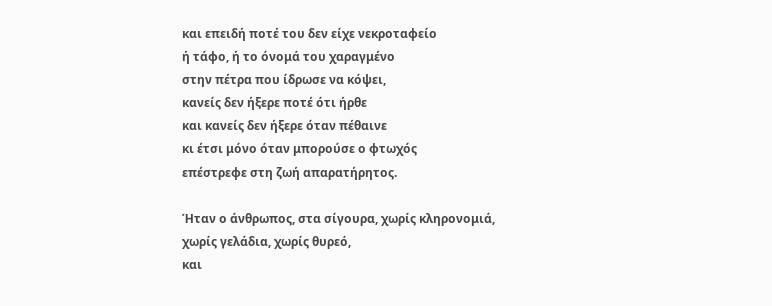και επειδή ποτέ του δεν είχε νεκροταφείο
ή τάφο, ή το όνομά του χαραγμένο
στην πέτρα που ίδρωσε να κόψει,
κανείς δεν ήξερε ποτέ ότι ήρθε
και κανείς δεν ήξερε όταν πέθαινε
κι έτσι μόνο όταν μπορούσε ο φτωχός
επέστρεφε στη ζωή απαρατήρητος.

Ήταν ο άνθρωπος, στα σίγουρα, χωρίς κληρονομιά,
χωρίς γελάδια, χωρίς θυρεό,
και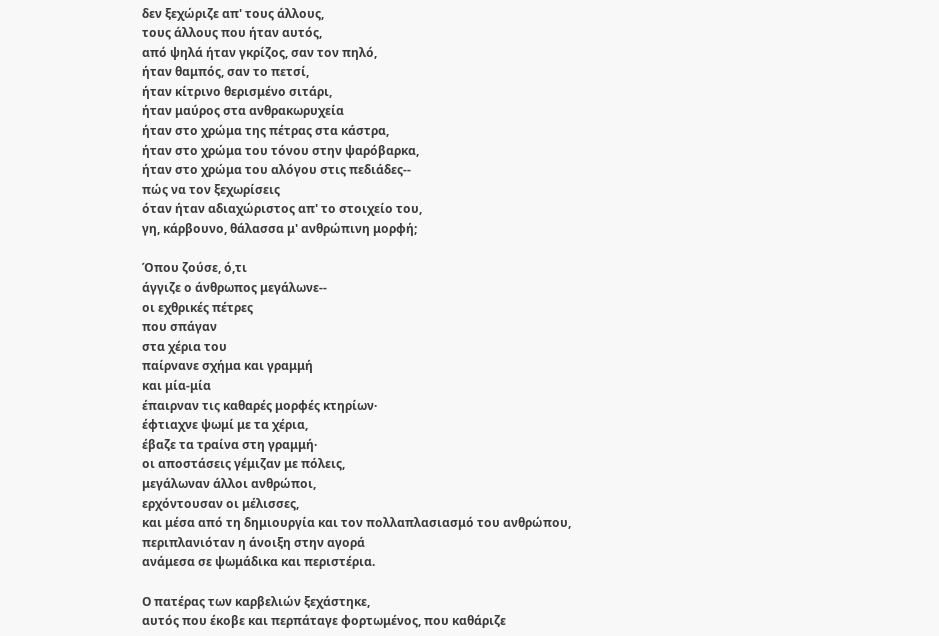δεν ξεχώριζε απ' τους άλλους,
τους άλλους που ήταν αυτός,
από ψηλά ήταν γκρίζος, σαν τον πηλό,
ήταν θαμπός, σαν το πετσί,
ήταν κίτρινο θερισμένο σιτάρι,
ήταν μαύρος στα ανθρακωρυχεία
ήταν στο χρώμα της πέτρας στα κάστρα,
ήταν στο χρώμα του τόνου στην ψαρόβαρκα,
ήταν στο χρώμα του αλόγου στις πεδιάδες--
πώς να τον ξεχωρίσεις
όταν ήταν αδιαχώριστος απ' το στοιχείο του,
γη, κάρβουνο, θάλασσα μ' ανθρώπινη μορφή;

Όπου ζούσε, ό,τι
άγγιζε ο άνθρωπος μεγάλωνε--
οι εχθρικές πέτρες
που σπάγαν
στα χέρια του
παίρνανε σχήμα και γραμμή
και μία-μία
έπαιρναν τις καθαρές μορφές κτηρίων·
έφτιαχνε ψωμί με τα χέρια,
έβαζε τα τραίνα στη γραμμή·
οι αποστάσεις γέμιζαν με πόλεις,
μεγάλωναν άλλοι ανθρώποι,
ερχόντουσαν οι μέλισσες,
και μέσα από τη δημιουργία και τον πολλαπλασιασμό του ανθρώπου,
περιπλανιόταν η άνοιξη στην αγορά
ανάμεσα σε ψωμάδικα και περιστέρια.

Ο πατέρας των καρβελιών ξεχάστηκε,
αυτός που έκοβε και περπάταγε φορτωμένος, που καθάριζε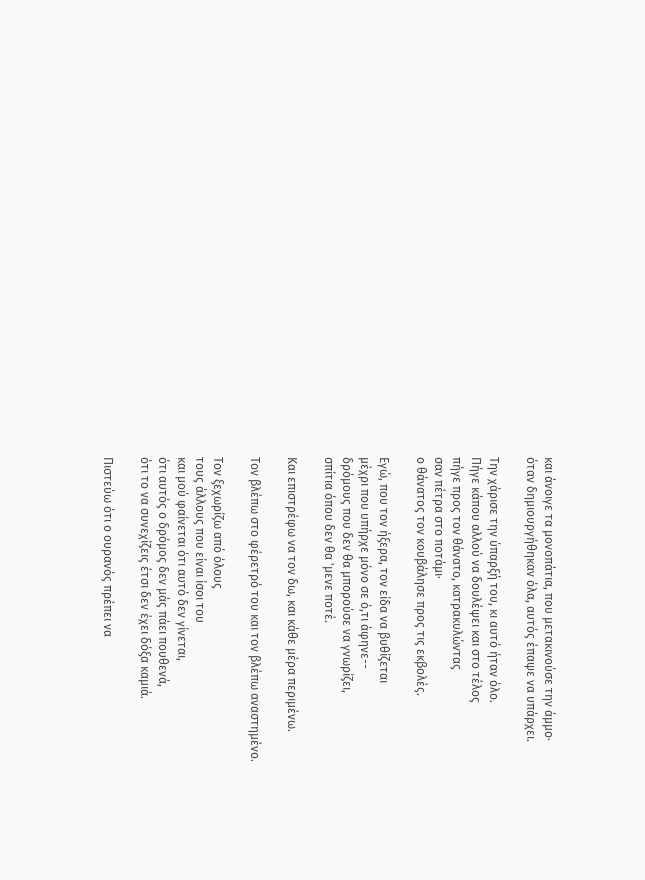και άνοιγε τα μονοπάτια, που μετακινούσε την άμμο·
όταν δημιουργήθηκαν όλα, αυτός έπαψε να υπάρχει.

Την χάρισε την ύπαρξή του, κι αυτό ήταν όλο.
Πήγε κάπου αλλού να δουλέψει και στο τέλος
πήγε προς τον θάνατο, κατρακυλώντας
σαν πέτρα στο ποτάμι·
ο θάνατος τον κουβάλησε προς τις εκβολές.

Εγώ, που τον ήξερα, τον είδα να βυθίζεται
μέχρι που υπήρχε μόνο σε ό,τι άφηνε--
δρόμους που δεν θα μπορούσε να γνωρίζει,
σπίτια όπου δεν θα 'μενε ποτέ.

Και επιστρέφω να τον δω, και κάθε μέρα περιμένω.

Τον βλέπω στο φέρετρό του και τον βλέπω αναστημένο.

Τον ξεχωρίζω από όλους
τους άλλους που είναι ίσοι του
και μού φαίνεται ότι αυτό δεν γίνεται,
ότι αυτός ο δρόμος δεν μάς πάει πουθενά,
ότι το να συνεχίζεις έτσι δεν έχει δόξα καμιά.

Πιστεύω ότι ο ουρανός πρέπει να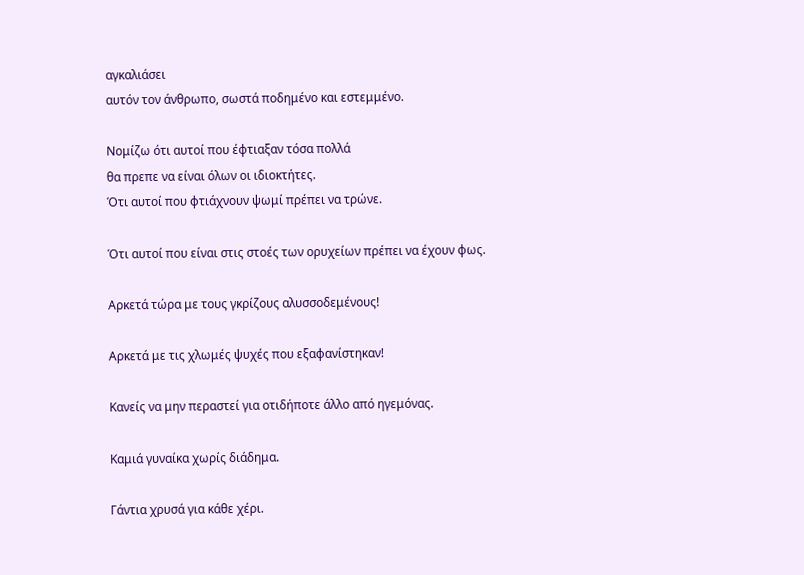αγκαλιάσει
αυτόν τον άνθρωπο, σωστά ποδημένο και εστεμμένο.

Νομίζω ότι αυτοί που έφτιαξαν τόσα πολλά
θα πρεπε να είναι όλων οι ιδιοκτήτες.
Ότι αυτοί που φτιάχνουν ψωμί πρέπει να τρώνε.

Ότι αυτοί που είναι στις στοές των ορυχείων πρέπει να έχουν φως.

Αρκετά τώρα με τους γκρίζους αλυσσοδεμένους!

Αρκετά με τις χλωμές ψυχές που εξαφανίστηκαν!

Κανείς να μην περαστεί για οτιδήποτε άλλο από ηγεμόνας.

Καμιά γυναίκα χωρίς διάδημα.

Γάντια χρυσά για κάθε χέρι.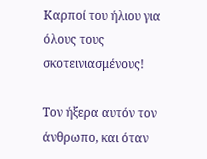Καρποί του ήλιου για όλους τους σκοτεινιασμένους!

Τον ήξερα αυτόν τον άνθρωπο, και όταν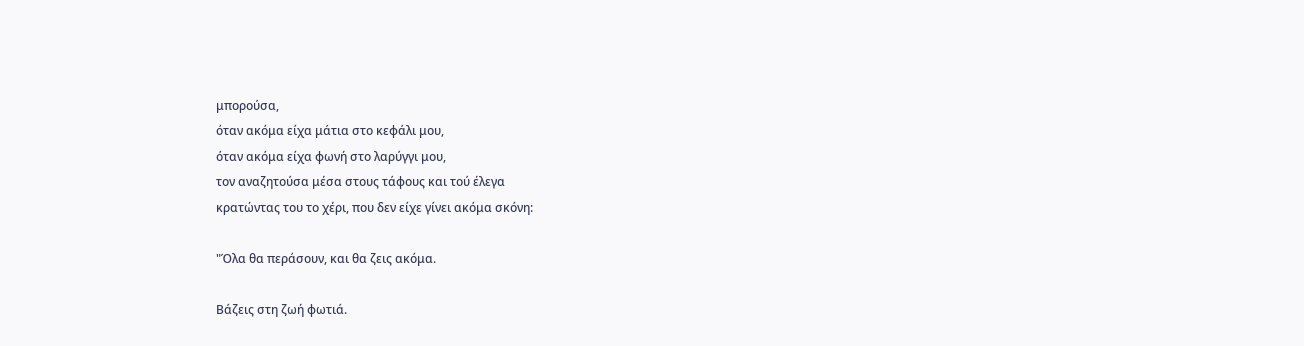μπορούσα,
όταν ακόμα είχα μάτια στο κεφάλι μου,
όταν ακόμα είχα φωνή στο λαρύγγι μου,
τον αναζητούσα μέσα στους τάφους και τού έλεγα
κρατώντας του το χέρι, που δεν είχε γίνει ακόμα σκόνη:

"Όλα θα περάσουν, και θα ζεις ακόμα.

Βάζεις στη ζωή φωτιά.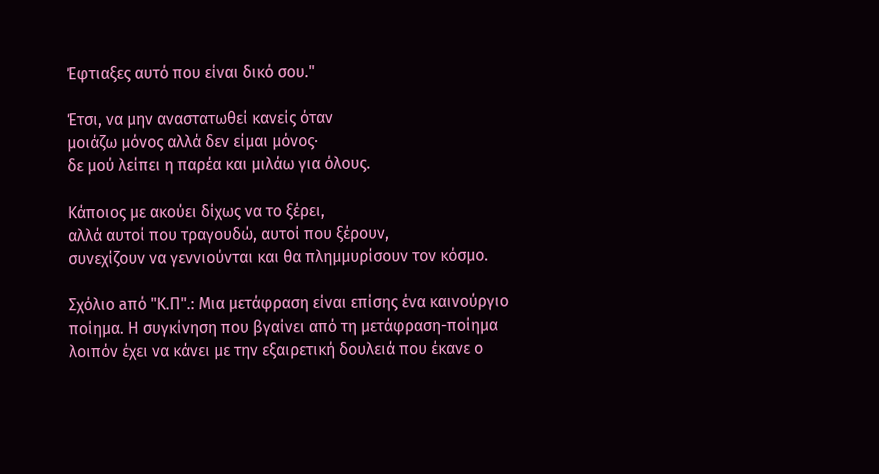Έφτιαξες αυτό που είναι δικό σου."

Έτσι, να μην αναστατωθεί κανείς όταν
μοιάζω μόνος αλλά δεν είμαι μόνος·
δε μού λείπει η παρέα και μιλάω για όλους.

Κάποιος με ακούει δίχως να το ξέρει,
αλλά αυτοί που τραγουδώ, αυτοί που ξέρουν,
συνεχίζουν να γεννιούνται και θα πλημμυρίσουν τον κόσμο.

Σχόλιο aπό "Κ.Π".: Μια μετάφραση είναι επίσης ένα καινούργιο ποίημα. Η συγκίνηση που βγαίνει από τη μετάφραση-ποίημα  λοιπόν έχει να κάνει με την εξαιρετική δουλειά που έκανε ο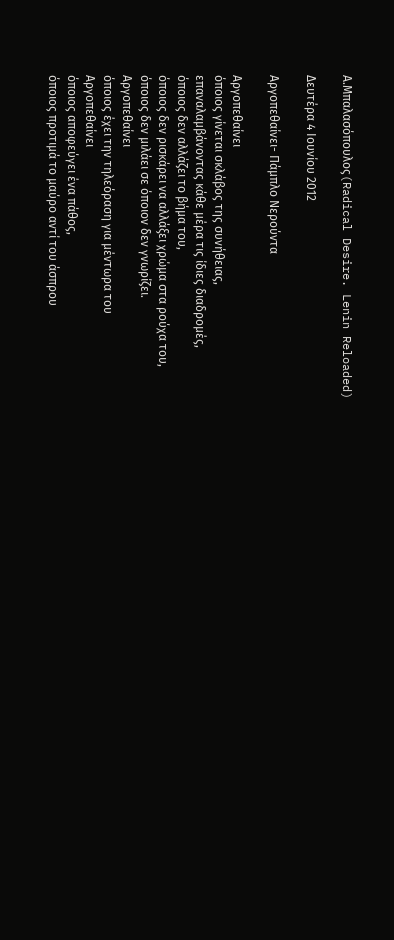Α.Μπαλασόπουλος(Radical Desire. Lenin Reloaded)

Δευτέρα 4 Ιουνίου 2012

Αργοπεθαίνει- Πάμπλο Νερούντα

Αργοπεθαίνει
όποιος γίνεται σκλάβος της συνήθειας,
επαναλαμβάνοντας κάθε μέρα τις ίδιες διαδρομές,
όποιος δεν αλλάζει το βήμα του,
όποιος δεν ρισκάρει να αλλάξει χρώμα στα ρούχα του,
όποιος δεν μιλάει σε όποιον δεν γνωρίζει.
Αργοπεθαίνει
όποιος έχει την τηλεόραση για μέντωρα του
Αργοπεθαίνει
όποιος αποφεύγει ένα πάθος,
όποιος προτιμά το μαύρο αντί του άσπρου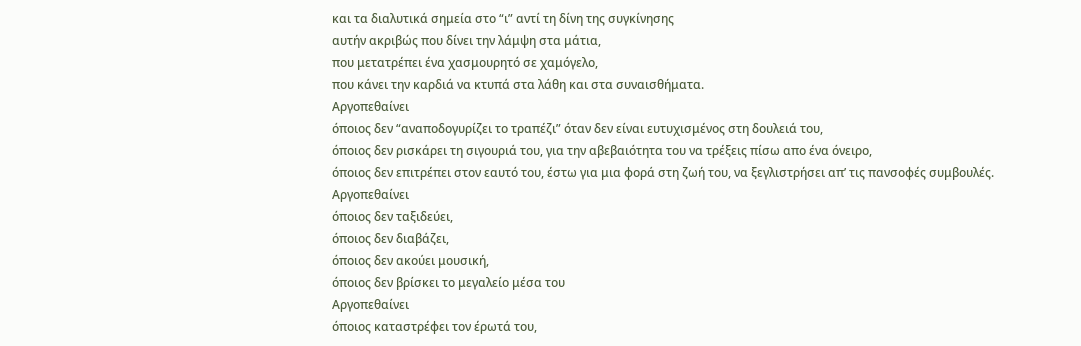και τα διαλυτικά σημεία στο “ι” αντί τη δίνη της συγκίνησης
αυτήν ακριβώς που δίνει την λάμψη στα μάτια,
που μετατρέπει ένα χασμουρητό σε χαμόγελο,
που κάνει την καρδιά να κτυπά στα λάθη και στα συναισθήματα.
Αργοπεθαίνει
όποιος δεν “αναποδογυρίζει το τραπέζι” όταν δεν είναι ευτυχισμένος στη δουλειά του,
όποιος δεν ρισκάρει τη σιγουριά του, για την αβεβαιότητα του να τρέξεις πίσω απο ένα όνειρο,
όποιος δεν επιτρέπει στον εαυτό του, έστω για μια φορά στη ζωή του, να ξεγλιστρήσει απ’ τις πανσοφές συμβουλές.
Αργοπεθαίνει
όποιος δεν ταξιδεύει,
όποιος δεν διαβάζει,
όποιος δεν ακούει μουσική,
όποιος δεν βρίσκει το μεγαλείο μέσα του
Αργοπεθαίνει
όποιος καταστρέφει τον έρωτά του,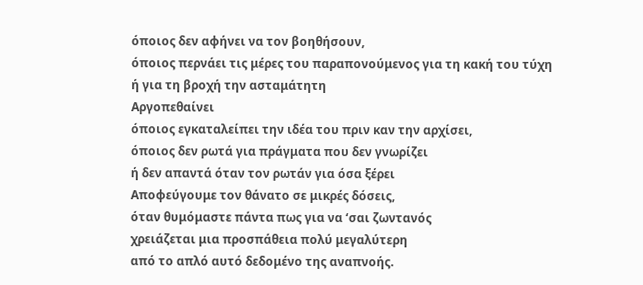όποιος δεν αφήνει να τον βοηθήσουν,
όποιος περνάει τις μέρες του παραπονούμενος για τη κακή του τύχη
ή για τη βροχή την ασταμάτητη
Αργοπεθαίνει
όποιος εγκαταλείπει την ιδέα του πριν καν την αρχίσει,
όποιος δεν ρωτά για πράγματα που δεν γνωρίζει
ή δεν απαντά όταν τον ρωτάν για όσα ξέρει
Αποφεύγουμε τον θάνατο σε μικρές δόσεις,
όταν θυμόμαστε πάντα πως για να ‘σαι ζωντανός
χρειάζεται μια προσπάθεια πολύ μεγαλύτερη
από το απλό αυτό δεδομένο της αναπνοής.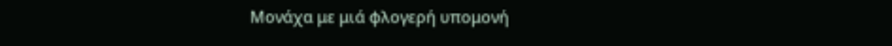Μονάχα με μιά φλογερή υπομονή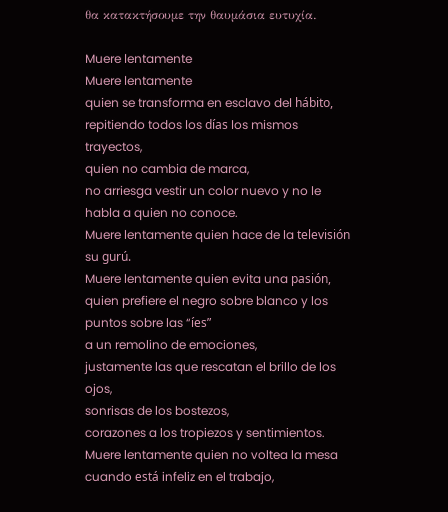θα κατακτήσουμε την θαυμάσια ευτυχία.

Muere lentamente
Muere lentamente
quien se transforma en esclavo del hábito,
repitiendo todos los días los mismos trayectos,
quien no cambia de marca,
no arriesga vestir un color nuevo y no le habla a quien no conoce.
Muere lentamente quien hace de la televisión su gurú.
Muere lentamente quien evita una pasión,
quien prefiere el negro sobre blanco y los puntos sobre las “íes”
a un remolino de emociones,
justamente las que rescatan el brillo de los ojos,
sonrisas de los bostezos,
corazones a los tropiezos y sentimientos.
Muere lentamente quien no voltea la mesa cuando está infeliz en el trabajo,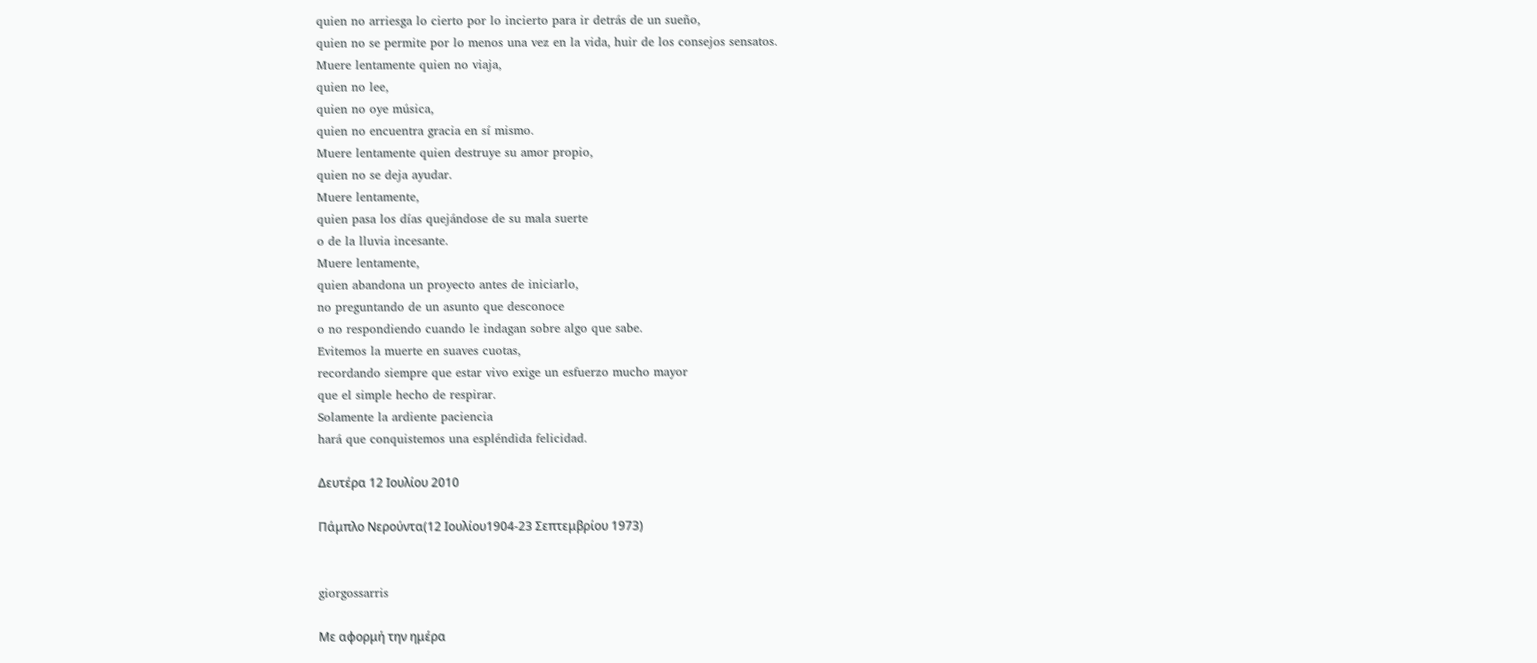quien no arriesga lo cierto por lo incierto para ir detrás de un sueño,
quien no se permite por lo menos una vez en la vida, huir de los consejos sensatos.
Muere lentamente quien no viaja,
quien no lee,
quien no oye música,
quien no encuentra gracia en sí mismo.
Muere lentamente quien destruye su amor propio,
quien no se deja ayudar.
Muere lentamente,
quien pasa los días quejándose de su mala suerte
o de la lluvia incesante.
Muere lentamente,
quien abandona un proyecto antes de iniciarlo,
no preguntando de un asunto que desconoce
o no respondiendo cuando le indagan sobre algo que sabe.
Evitemos la muerte en suaves cuotas,
recordando siempre que estar vivo exige un esfuerzo mucho mayor
que el simple hecho de respirar.
Solamente la ardiente paciencia
hará que conquistemos una espléndida felicidad.

Δευτέρα 12 Ιουλίου 2010

Πάμπλο Νερούντα(12 Ιουλίου1904-23 Σεπτεμβρίου 1973)


giorgossarris

Με αφορμή την ημέρα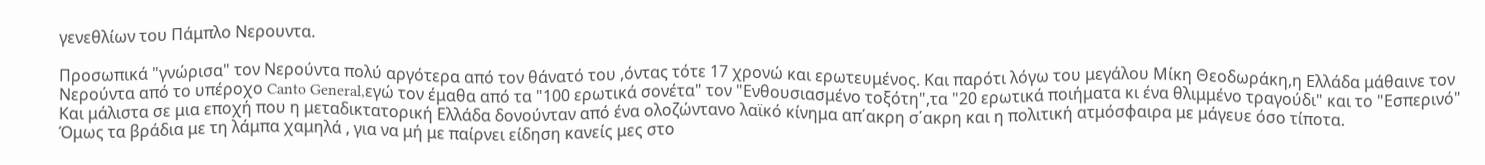γενεθλίων του Πάμπλο Νερουντα.

Προσωπικά "γνώρισα" τον Νερούντα πολύ αργότερα από τον θάνατό του ,όντας τότε 17 χρονώ και ερωτευμένος. Και παρότι λόγω του μεγάλου Μίκη Θεοδωράκη,η Ελλάδα μάθαινε τον Νερούντα από το υπέροχο Canto General,εγώ τον έμαθα από τα "100 ερωτικά σονέτα" τον "Ενθουσιασμένο τοξότη",τα "20 ερωτικά ποιήματα κι ένα θλιμμένο τραγούδι" και το "Εσπερινό"
Και μάλιστα σε μια εποχή που η μεταδικτατορική Ελλάδα δονούνταν από ένα ολοζώντανο λαϊκό κίνημα απ΄ακρη σ΄ακρη και η πολιτική ατμόσφαιρα με μάγευε όσο τίποτα.
Όμως τα βράδια με τη λάμπα χαμηλά , για να μή με παίρνει είδηση κανείς μες στο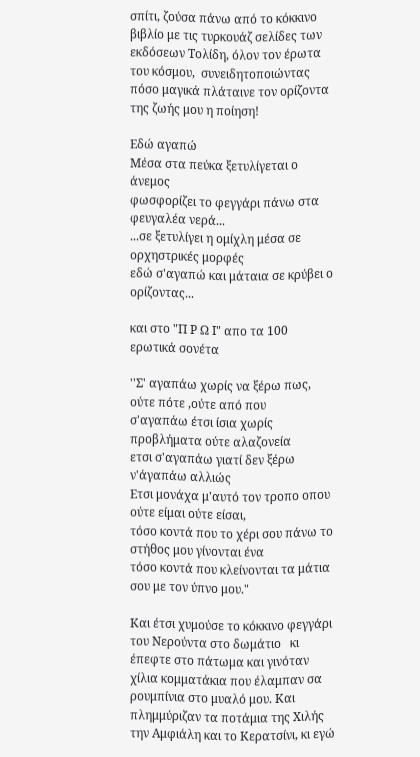σπίτι, ζούσα πάνω από το κόκκινο βιβλίο με τις τυρκουάζ σελίδες των εκδόσεων Τολίδη, όλον τον έρωτα του κόσμου,  συνειδητοποιώντας πόσο μαγικά πλάταινε τον ορίζοντα της ζωής μου η ποίηση!

Εδώ αγαπώ
Μέσα στα πεύκα ξετυλίγεται ο άνεμος
φωσφορίζει το φεγγάρι πάνω στα φευγαλέα νερά...
...σε ξετυλίγει η ομίχλη μέσα σε ορχηστρικές μορφές
εδώ σ'αγαπώ και μάταια σε κρύβει ο ορίζοντας...

και στο "Π Ρ Ω Ι" απο τα 100 ερωτικά σονέτα

''Σ' αγαπάω χωρίς να ξέρω πως, ούτε πότε ,ούτε από που
σ'αγαπάω έτσι ίσια χωρίς προβλήματα ούτε αλαζονεία
ετσι σ'αγαπάω γιατί δεν ξέρω ν'άγαπάω αλλιώς
Ετσι μονάχα μ'αυτό τον τροπο οπου ούτε είμαι ούτε είσαι,
τόσο κοντά που το χέρι σου πάνω το στήθος μου γίνονται ένα
τόσο κοντά που κλείνονται τα μάτια σου με τον ύπνο μου."

Και έτσι χυμούσε το κόκκινο φεγγάρι του Νερούντα στο δωμάτιο   κι έπεφτε στο πάτωμα και γινόταν χίλια κομματάκια που έλαμπαν σα ρουμπίνια στο μυαλό μου. Και πλημμύριζαν τα ποτάμια της Χιλής την Αμφιάλη και το Κερατσίνι, κι εγώ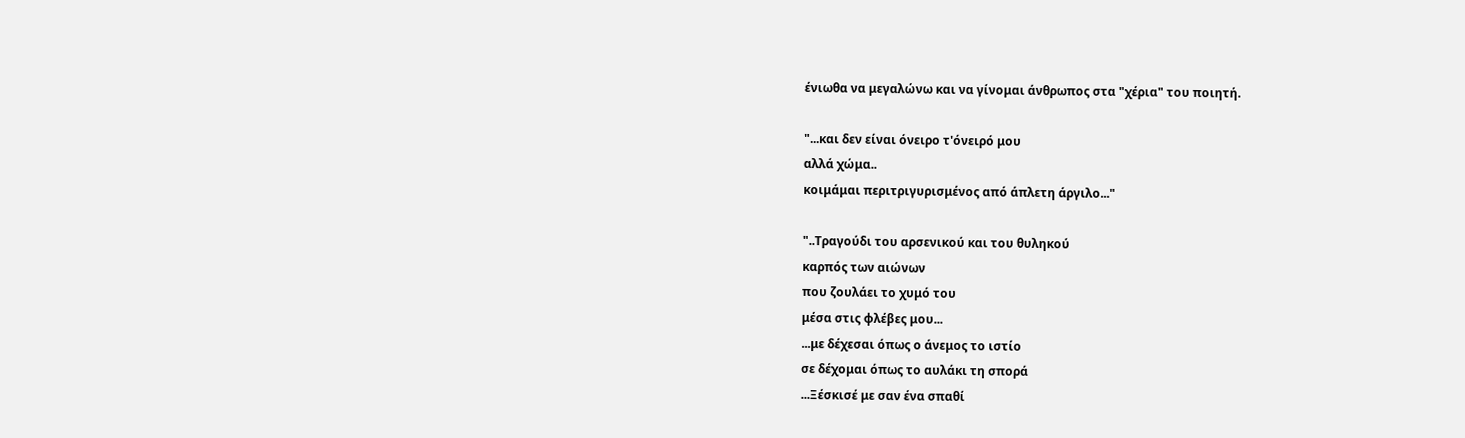ένιωθα να μεγαλώνω και να γίνομαι άνθρωπος στα "χέρια" του ποιητή.

"...και δεν είναι όνειρο τ'όνειρό μου
αλλά χώμα..
κοιμάμαι περιτριγυρισμένος από άπλετη άργιλο..."

"..Τραγούδι του αρσενικού και του θυληκού
καρπός των αιώνων
που ζουλάει το χυμό του
μέσα στις φλέβες μου...
...με δέχεσαι όπως ο άνεμος το ιστίο
σε δέχομαι όπως το αυλάκι τη σπορά
...Ξέσκισέ με σαν ένα σπαθί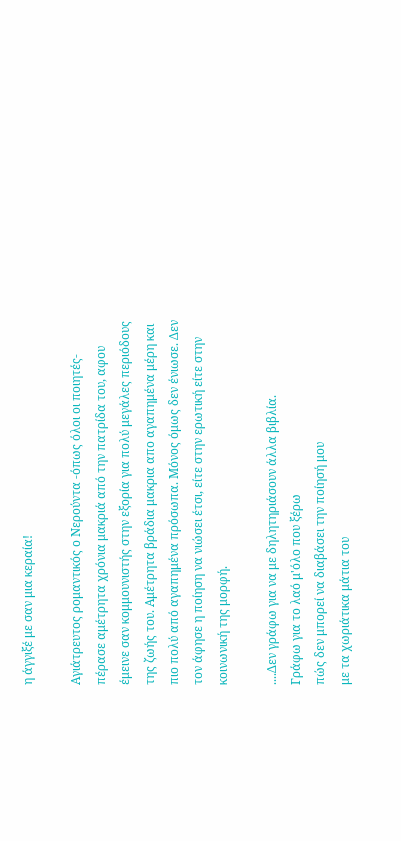η άγγιξέ με σαν μια κεραία!

Αγιάτρευτος ρομαντικός ο Νερούντα -όπως όλοι οι ποιητές- πέρασε αμέτρητα χρόνια μακριά από την πατρίδα του, αφου έμεινε σαν κομμουνιστής στην εξορία για πολύ μεγάλες περιόδους της ζωής του. Αμέτρητα βράδια μακρια απο αγαπημένα μέρη και πιο πολύ από αγαπημένα πρόσωπα. Μόνος όμως δεν ένιωσε. Δεν τον άφησε η ποίηση να νιώσει έτσι, είτε στην ερωτική είτε στην κοινωνική της μορφή.

....Δεν γράφω για να με δηλητηριάσουν άλλα βιβλία.
Γράφω για το λαό μ'όλο που ξέρω
πώς δεν μπορεί να διαβάσει την ποίησή μου
με τα χωριάτικα μάτια του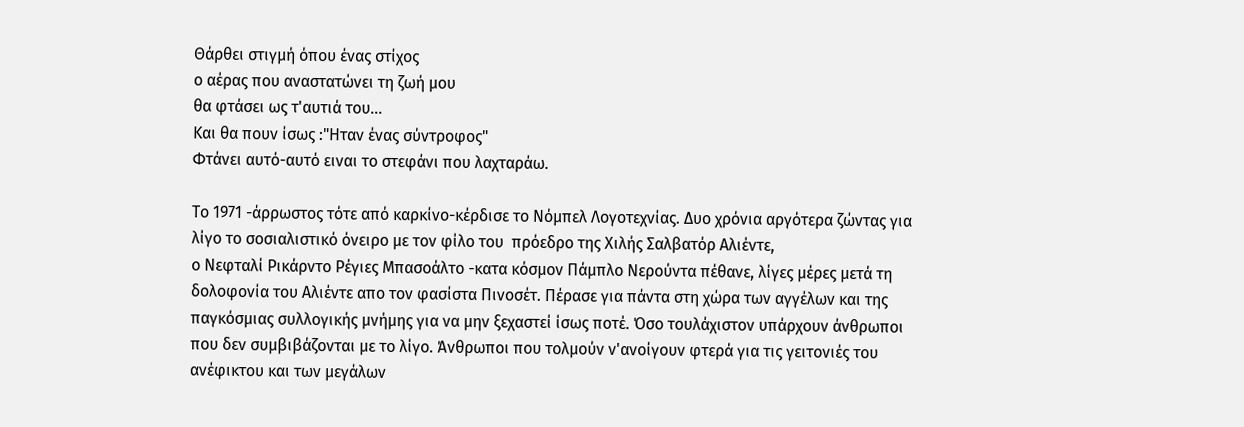Θάρθει στιγμή όπου ένας στίχος
ο αέρας που αναστατώνει τη ζωή μου
θα φτάσει ως τ'αυτιά του...
Και θα πουν ίσως :"Ηταν ένας σύντροφος"
Φτάνει αυτό-αυτό ειναι το στεφάνι που λαχταράω.

Το 1971 -άρρωστος τότε από καρκίνο-κέρδισε το Νόμπελ Λογοτεχνίας. Δυο χρόνια αργότερα ζώντας για λίγο το σοσιαλιστικό όνειρο με τον φίλο του  πρόεδρο της Χιλής Σαλβατόρ Αλιέντε,
ο Νεφταλί Ρικάρντο Ρέγιες Μπασοάλτο -κατα κόσμον Πάμπλο Νερούντα πέθανε, λίγες μέρες μετά τη δολοφονία του Αλιέντε απο τον φασίστα Πινοσέτ. Πέρασε για πάντα στη χώρα των αγγέλων και της παγκόσμιας συλλογικής μνήμης για να μην ξεχαστεί ίσως ποτέ. Όσο τουλάχιστον υπάρχουν άνθρωποι που δεν συμβιβάζονται με το λίγο. Άνθρωποι που τολμούν ν'ανοίγουν φτερά για τις γειτονιές του ανέφικτου και των μεγάλων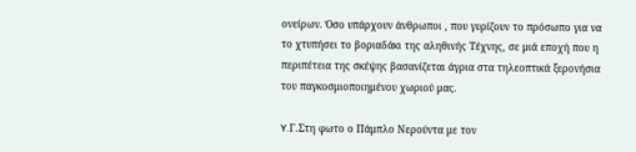ονείρων. Όσο υπάρχουν άνθρωποι , που γυρίζουν το πρόσωπο για να το χτυπήσει το βοριαδάκι της αληθινής Τέχνης, σε μιά εποχή που η περιπέτεια της σκέψης βασανίζεται άγρια στα τηλεοπτικά ξερονήσια του παγκοσμιοποιημένου χωριού μας.

Y.Γ.Στη φωτο ο Πάμπλο Νερούντα με τον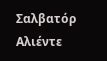Σαλβατόρ Αλιέντε